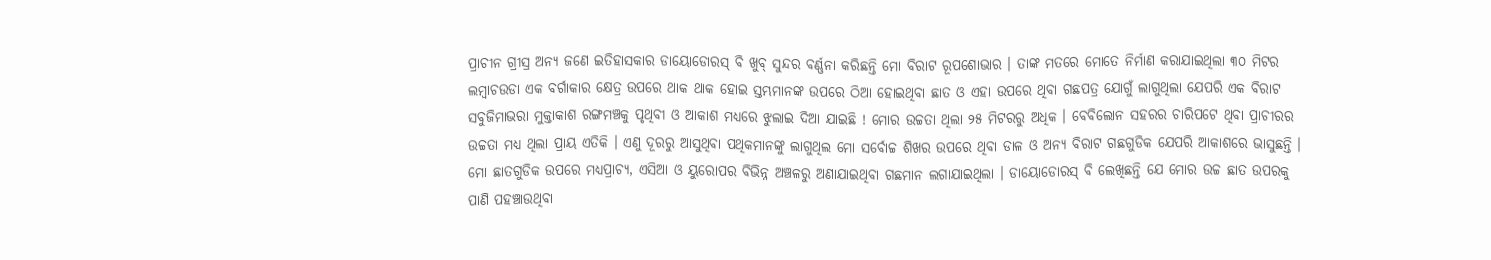ପ୍ରାଚୀନ ଗ୍ରୀସ୍ର ଅନ୍ୟ ଜଣେ ଇତିହାସକାର ଡାୟୋଡୋରସ୍ ବି ଖୁବ୍ ସୁନ୍ଦର ବର୍ଣ୍ଣନା କରିଛନ୍ତି ମୋ ବିରାଟ ରୂପଶୋଭାର । ତାଙ୍କ ମତରେ ମୋତେ ନିର୍ମାଣ କରାଯାଇଥିଲା ୩୦ ମିଟର ଲମ୍ବାଚଉଡା ଏକ ବର୍ଗାକାର କ୍ଷେତ୍ର ଉପରେ ଥାକ ଥାକ ହୋଇ ସ୍ତମ୍ଭମାନଙ୍କ ଉପରେ ଠିଆ ହୋଇଥିବା ଛାତ ଓ ଏହା ଉପରେ ଥିବା ଗଛପତ୍ର ଯୋଗୁଁ ଲାଗୁଥିଲା ଯେପରି ଏକ ବିରାଟ ସବୁଜିମାଭରା ମୁକ୍ତାକାଶ ରଙ୍ଗମଞ୍ଚକୁ ପୃଥିବୀ ଓ ଆକାଶ ମଧ୍ୟରେ ଝୁଲାଇ ଦିଆ ଯାଇଛି ! ମୋର ଉଚ୍ଚତା ଥିଲା ୨୫ ମିଟରରୁ ଅଧିକ । ବେବିଲୋନ ସହରର ଚାରିପଟେ ଥିବା ପ୍ରାଚୀରର ଉଚ୍ଚତା ମଧ୍ୟ ଥିଲା ପ୍ରାୟ ଏତିକି । ଏଣୁ ଦୂରରୁ ଆସୁଥିବା ପଥିକମାନଙ୍କୁ ଲାଗୁଥିଲ ମୋ ସର୍ବୋଚ୍ଚ ଶିଖର ଉପରେ ଥିବା ଡାଳ ଓ ଅନ୍ୟ ବିରାଟ ଗଛଗୁଡିକ ଯେପରି ଆକାଶରେ ଭାସୁଛନ୍ତି । ମୋ ଛାତଗୁଡିକ ଉପରେ ମଧ୍ୟପ୍ରାଚ୍ୟ, ଏସିଆ ଓ ୟୁରୋପର ବିଭିନ୍ନ ଅଞ୍ଚଳରୁ ଅଣାଯାଇଥିବା ଗଛମାନ ଲଗାଯାଇଥିଲା । ଡାୟୋଡୋରସ୍ ବି ଲେଖିଛନ୍ତି ଯେ ମୋର ଉଚ୍ଚ ଛାତ ଉପରକୁ ପାଣି ପହଞ୍ଚାଉଥିବା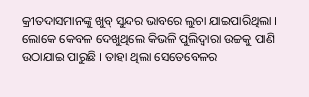କ୍ରୀତଦାସମାନଙ୍କୁ ଖୁବ୍ ସୁନ୍ଦର ଭାବରେ ଲୁଚା ଯାଇପାରିଥିଲା । ଲୋକେ କେବଳ ଦେଖୁଥିଲେ କିଭଳି ପୁଲିଦ୍ୱାରା ଉଚ୍ଚକୁ ପାଣି ଉଠାଯାଇ ପାରୁଛି । ତାହା ଥିଲା ସେତେବେଳର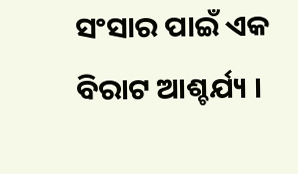ସଂସାର ପାଇଁ ଏକ ବିରାଟ ଆଶ୍ଚର୍ଯ୍ୟ ।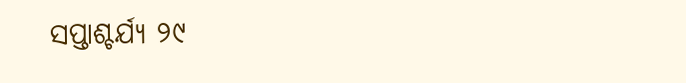ସପ୍ତାଶ୍ଚର୍ଯ୍ୟ ୨୯